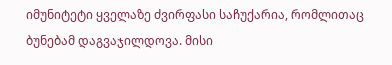იმუნიტეტი ყველაზე ძვირფასი საჩუქარია, რომლითაც ბუნებამ დაგვაჯილდოვა. მისი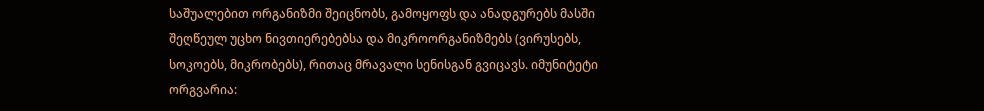საშუალებით ორგანიზმი შეიცნობს, გამოყოფს და ანადგურებს მასში შეღწეულ უცხო ნივთიერებებსა და მიკროორგანიზმებს (ვირუსებს, სოკოებს, მიკრობებს), რითაც მრავალი სენისგან გვიცავს. იმუნიტეტი ორგვარია: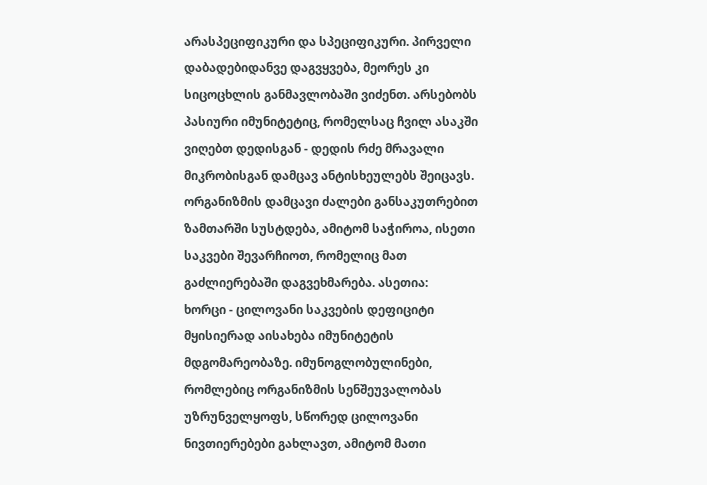არასპეციფიკური და სპეციფიკური. პირველი დაბადებიდანვე დაგვყვება, მეორეს კი სიცოცხლის განმავლობაში ვიძენთ. არსებობს პასიური იმუნიტეტიც, რომელსაც ჩვილ ასაკში ვიღებთ დედისგან - დედის რძე მრავალი მიკრობისგან დამცავ ანტისხეულებს შეიცავს. ორგანიზმის დამცავი ძალები განსაკუთრებით ზამთარში სუსტდება, ამიტომ საჭიროა, ისეთი საკვები შევარჩიოთ, რომელიც მათ გაძლიერებაში დაგვეხმარება. ასეთია:
ხორცი - ცილოვანი საკვების დეფიციტი მყისიერად აისახება იმუნიტეტის მდგომარეობაზე. იმუნოგლობულინები, რომლებიც ორგანიზმის სენშეუვალობას უზრუნველყოფს, სწორედ ცილოვანი ნივთიერებები გახლავთ, ამიტომ მათი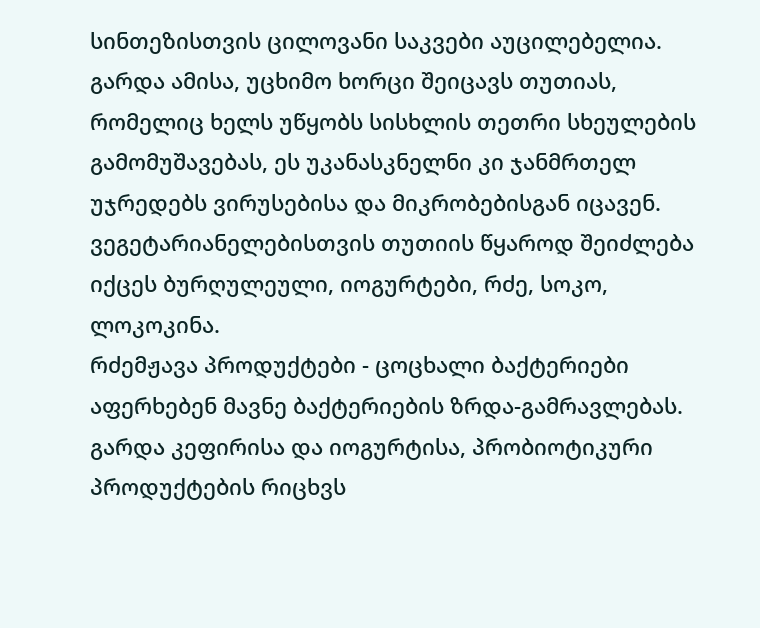სინთეზისთვის ცილოვანი საკვები აუცილებელია. გარდა ამისა, უცხიმო ხორცი შეიცავს თუთიას, რომელიც ხელს უწყობს სისხლის თეთრი სხეულების გამომუშავებას, ეს უკანასკნელნი კი ჯანმრთელ უჯრედებს ვირუსებისა და მიკრობებისგან იცავენ.
ვეგეტარიანელებისთვის თუთიის წყაროდ შეიძლება იქცეს ბურღულეული, იოგურტები, რძე, სოკო, ლოკოკინა.
რძემჟავა პროდუქტები - ცოცხალი ბაქტერიები აფერხებენ მავნე ბაქტერიების ზრდა-გამრავლებას. გარდა კეფირისა და იოგურტისა, პრობიოტიკური პროდუქტების რიცხვს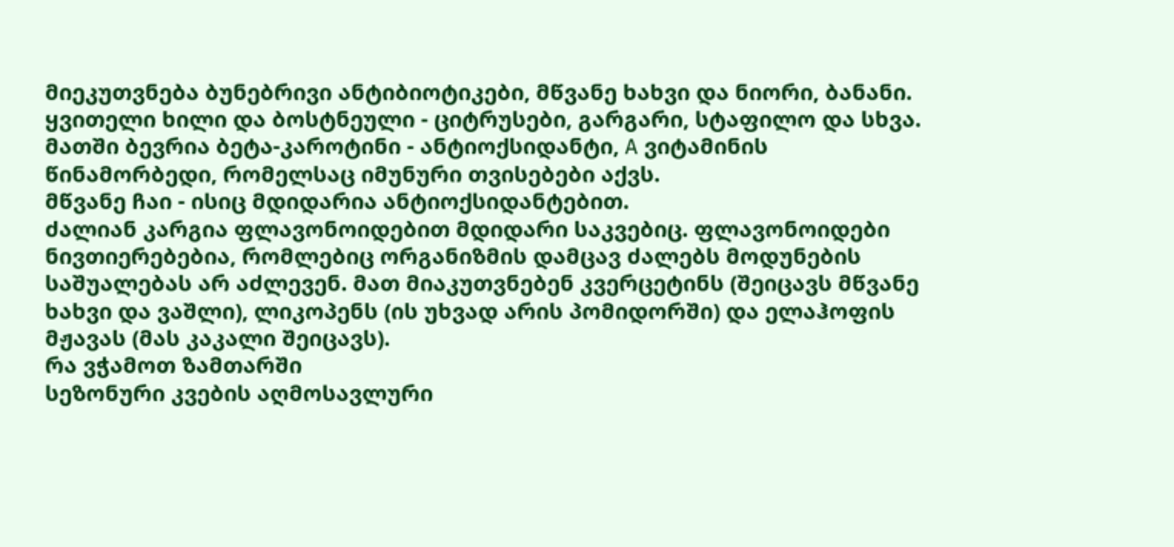მიეკუთვნება ბუნებრივი ანტიბიოტიკები, მწვანე ხახვი და ნიორი, ბანანი.
ყვითელი ხილი და ბოსტნეული - ციტრუსები, გარგარი, სტაფილო და სხვა. მათში ბევრია ბეტა-კაროტინი - ანტიოქსიდანტი, A ვიტამინის წინამორბედი, რომელსაც იმუნური თვისებები აქვს.
მწვანე ჩაი - ისიც მდიდარია ანტიოქსიდანტებით.
ძალიან კარგია ფლავონოიდებით მდიდარი საკვებიც. ფლავონოიდები ნივთიერებებია, რომლებიც ორგანიზმის დამცავ ძალებს მოდუნების საშუალებას არ აძლევენ. მათ მიაკუთვნებენ კვერცეტინს (შეიცავს მწვანე ხახვი და ვაშლი), ლიკოპენს (ის უხვად არის პომიდორში) და ელაჰოფის მჟავას (მას კაკალი შეიცავს).
რა ვჭამოთ ზამთარში
სეზონური კვების აღმოსავლური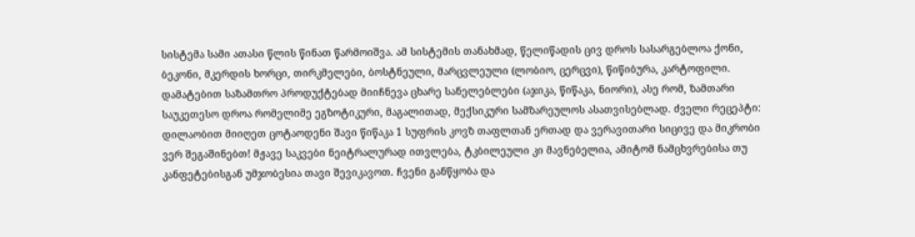სისტემა სამი ათასი წლის წინათ წარმოიშვა. ამ სისტემის თანახმად, წელიწადის ცივ დროს სასარგებლოა ქონი, ბეკონი, მკერდის ხორცი, თირკმელები, ბოსტნეული, მარცვლეული (ლობიო, ცერცვი), წიწიბურა, კარტოფილი. დამატებით საზამთრო პროდუქტებად მიიჩნევა ცხარე სანელებლები (აჯიკა, წიწაკა, ნიორი), ასე რომ, ზამთარი საუკეთესო დროა რომელიმე ეგზოტიკური, მაგალითად, მექსიკური სამზარეულოს ასათვისებლად. ძველი რეცეპტი: დილაობით მიიღეთ ცოტაოდენი შავი წიწაკა 1 სუფრის კოვზ თაფლთან ერთად და ვერავითარი სიცივე და მიკრობი ვერ შეგაშინებთ! მჟავე საკვები ნეიტრალურად ითვლება, ტკბილეული კი მავნებელია, ამიტომ ნამცხვრებისა თუ კანფეტებისგან უმჯობესია თავი შევიკავოთ. ჩვენი განწყობა და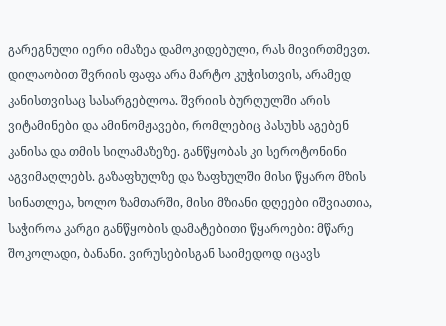გარეგნული იერი იმაზეა დამოკიდებული, რას მივირთმევთ. დილაობით შვრიის ფაფა არა მარტო კუჭისთვის, არამედ კანისთვისაც სასარგებლოა. შვრიის ბურღულში არის ვიტამინები და ამინომჟავები, რომლებიც პასუხს აგებენ კანისა და თმის სილამაზეზე. განწყობას კი სეროტონინი აგვიმაღლებს. გაზაფხულზე და ზაფხულში მისი წყარო მზის სინათლეა, ხოლო ზამთარში, მისი მზიანი დღეები იშვიათია, საჭიროა კარგი განწყობის დამატებითი წყაროები: მწარე შოკოლადი, ბანანი. ვირუსებისგან საიმედოდ იცავს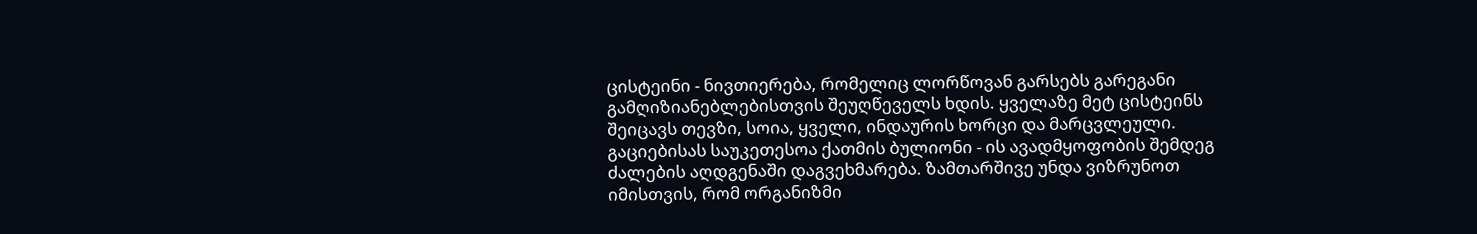ცისტეინი - ნივთიერება, რომელიც ლორწოვან გარსებს გარეგანი გამღიზიანებლებისთვის შეუღწეველს ხდის. ყველაზე მეტ ცისტეინს შეიცავს თევზი, სოია, ყველი, ინდაურის ხორცი და მარცვლეული. გაციებისას საუკეთესოა ქათმის ბულიონი - ის ავადმყოფობის შემდეგ ძალების აღდგენაში დაგვეხმარება. ზამთარშივე უნდა ვიზრუნოთ იმისთვის, რომ ორგანიზმი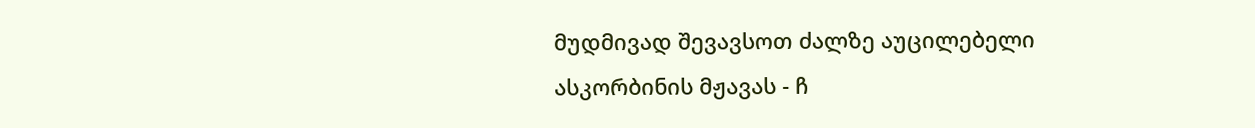მუდმივად შევავსოთ ძალზე აუცილებელი ასკორბინის მჟავას - ჩ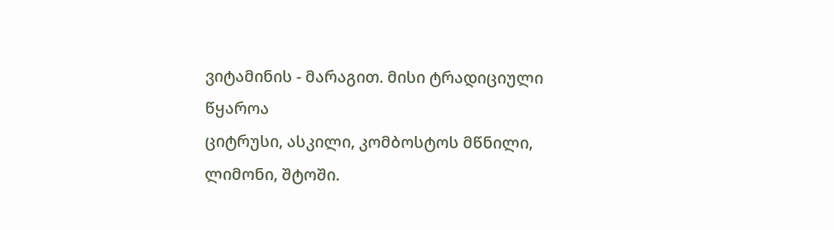ვიტამინის - მარაგით. მისი ტრადიციული წყაროა
ციტრუსი, ასკილი, კომბოსტოს მწნილი, ლიმონი, შტოში.